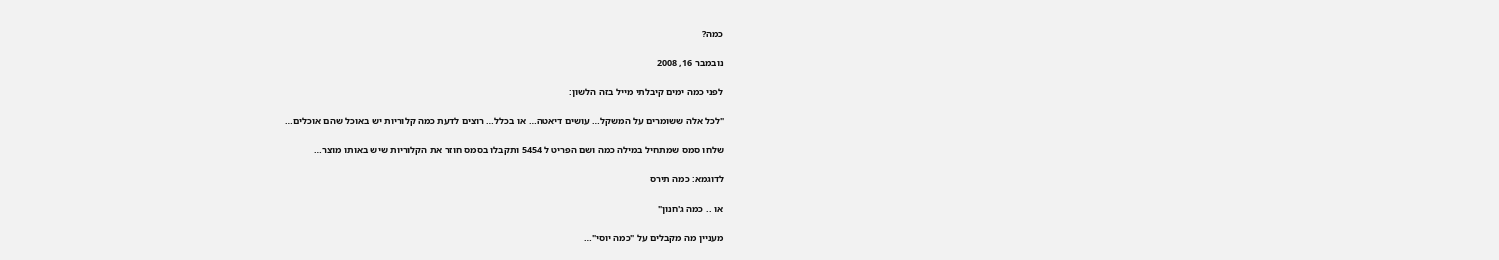כמה?

נובמבר 16, 2008

לפני כמה ימים קיבלתי מייל בזה הלשון:

"לכל אלה ששומרים על המשקל… עושים דיאטה… או בכלל… רוצים לדעת כמה קלוריות יש באוכל שהם אוכלים…

שלחו סמס שמתחיל במילה כמה ושם הפריט ל 5454 ותקבלו בסמס חוזר את הקלוריות שיש באותו מוצר…

לדוגמא: כמה תירס

או .. כמה ג'חנון"

מעניין מה מקבלים על "כמה יוסי"…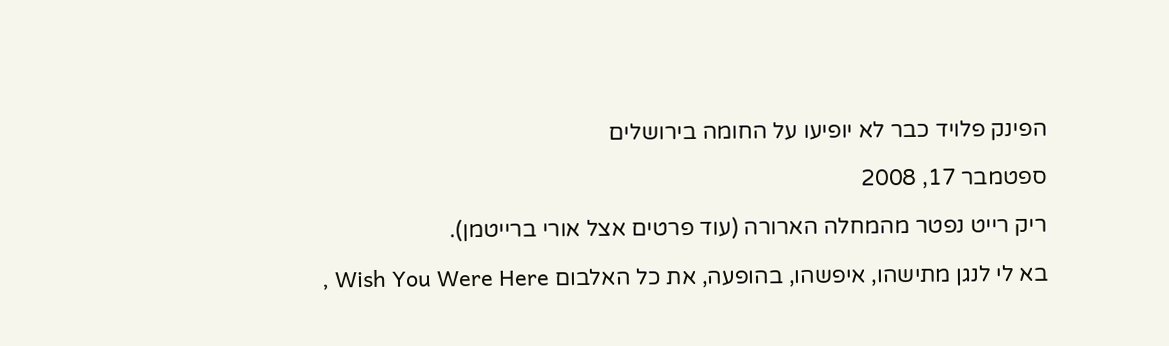הפינק פלויד כבר לא יופיעו על החומה בירושלים

ספטמבר 17, 2008

ריק רייט נפטר מהמחלה הארורה (עוד פרטים אצל אורי ברייטמן).

בא לי לנגן מתישהו, איפשהו, בהופעה, את כל האלבום Wish You Were Here ,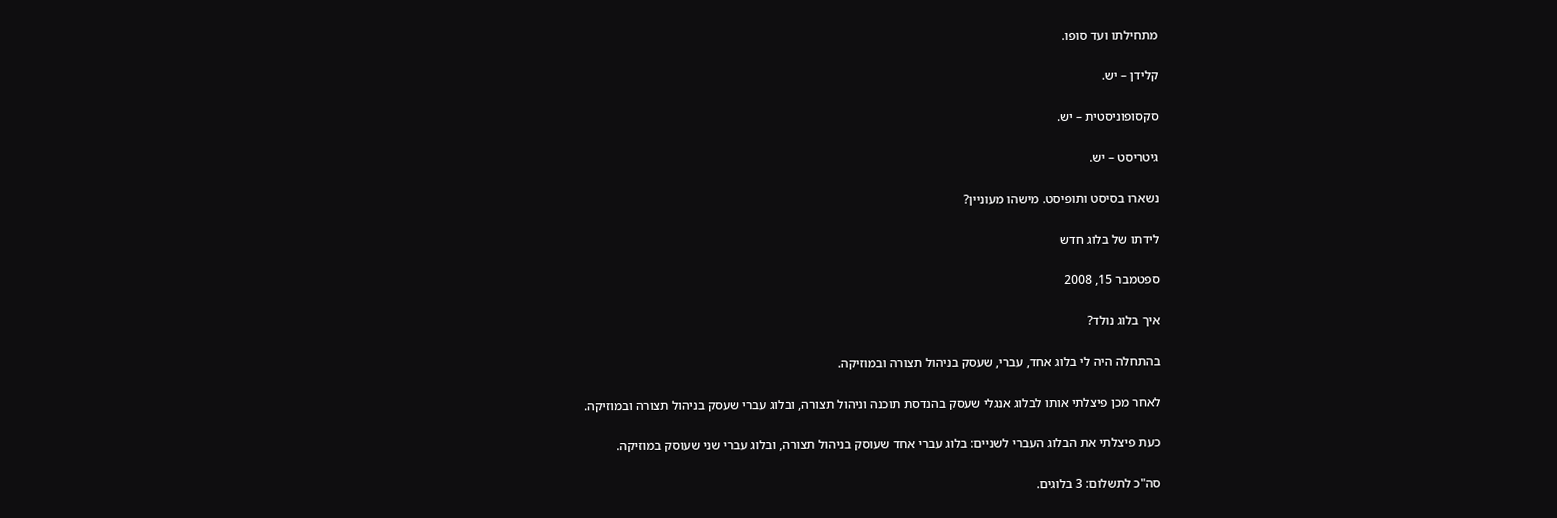מתחילתו ועד סופו.

קלידן – יש.

סקסופוניסטית – יש.

גיטריסט – יש.

נשארו בסיסט ותופיסט. מישהו מעוניין?

לידתו של בלוג חדש

ספטמבר 15, 2008

איך בלוג נולד?

בהתחלה היה לי בלוג אחד, עברי, שעסק בניהול תצורה ובמוזיקה.

לאחר מכן פיצלתי אותו לבלוג אנגלי שעסק בהנדסת תוכנה וניהול תצורה, ובלוג עברי שעסק בניהול תצורה ובמוזיקה.

כעת פיצלתי את הבלוג העברי לשניים: בלוג עברי אחד שעוסק בניהול תצורה, ובלוג עברי שני שעוסק במוזיקה.

סה"כ לתשלום: 3 בלוגים.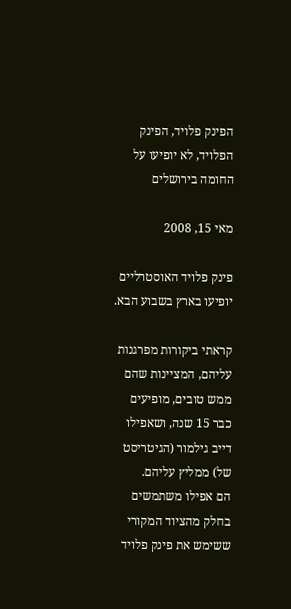הפינק פלויד, הפינק הפלויד, לא יופיעו על החומה בירושלים

מאי 15, 2008

פינק פלויד האוסטרליים יופיעו בארץ בשבוע הבא.

קראתי ביקורות מפרגנות עליהם, המציינות שהם ממש טובים, מופיעים כבר 15 שנה, ושאפילו דייב גילמור (הגיטריסט של) ממליץ עליהם.
הם אפילו משתמשים בחלק מהציוד המקורי ששימש את פינק פלויד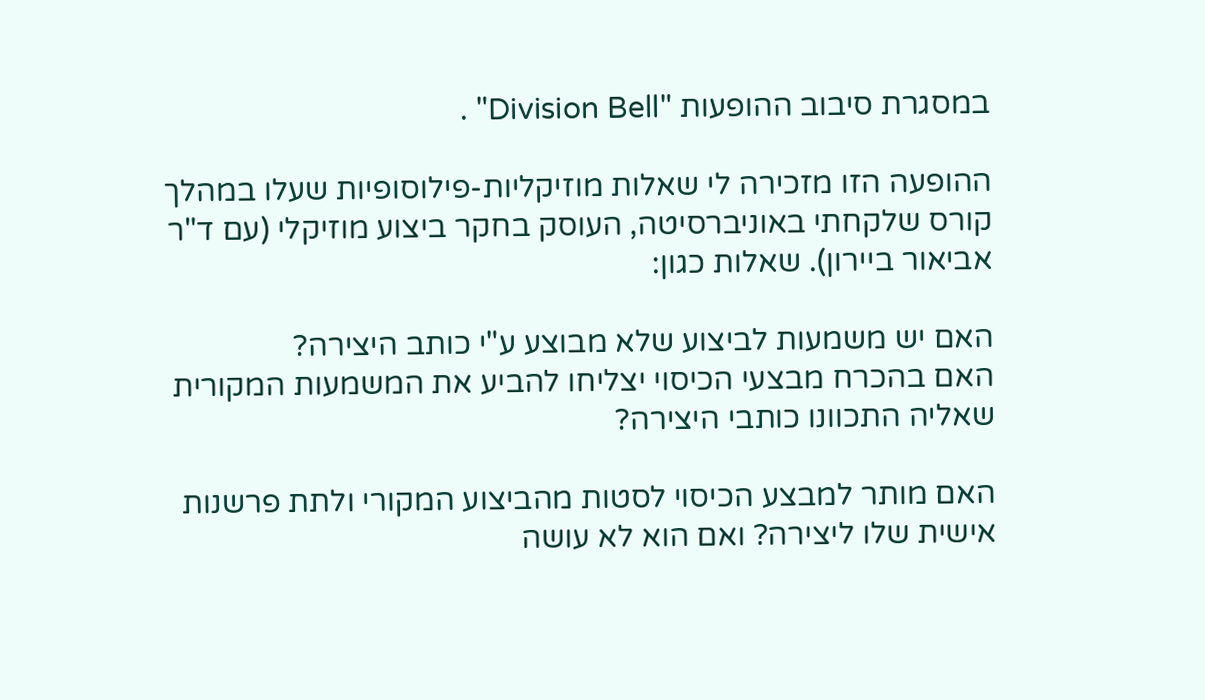במסגרת סיבוב ההופעות "Division Bell" .

ההופעה הזו מזכירה לי שאלות מוזיקליות-פילוסופיות שעלו במהלך קורס שלקחתי באוניברסיטה, העוסק בחקר ביצוע מוזיקלי (עם ד"ר אביאור ביירון). שאלות כגון:

האם יש משמעות לביצוע שלא מבוצע ע"י כותב היצירה?
האם בהכרח מבצעי הכיסוי יצליחו להביע את המשמעות המקורית שאליה התכוונו כותבי היצירה?

האם מותר למבצע הכיסוי לסטות מהביצוע המקורי ולתת פרשנות אישית שלו ליצירה? ואם הוא לא עושה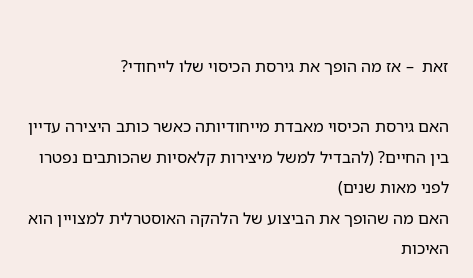זאת  – אז מה הופך את גירסת הכיסוי שלו לייחודי?

האם גירסת הכיסוי מאבדת מייחודיותה כאשר כותב היצירה עדיין בין החיים? (להבדיל למשל מיצירות קלאסיות שהכותבים נפטרו לפני מאות שנים)
האם מה שהופך את הביצוע של הלהקה האוסטרלית למצויין הוא האיכות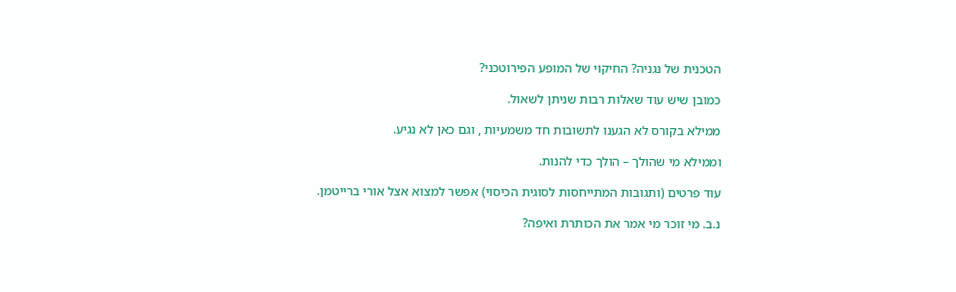הטכנית של נגניה? החיקוי של המופע הפירוטכני?

כמובן שיש עוד שאלות רבות שניתן לשאול.

ממילא בקורס לא הגענו לתשובות חד משמעיות , וגם כאן לא נגיע.

וממילא מי שהולך – הולך כדי להנות.

עוד פרטים (ותגובות המתייחסות לסוגית הכיסוי) אפשר למצוא אצל אורי ברייטמן.

נ.ב. מי זוכר מי אמר את הכותרת ואיפה?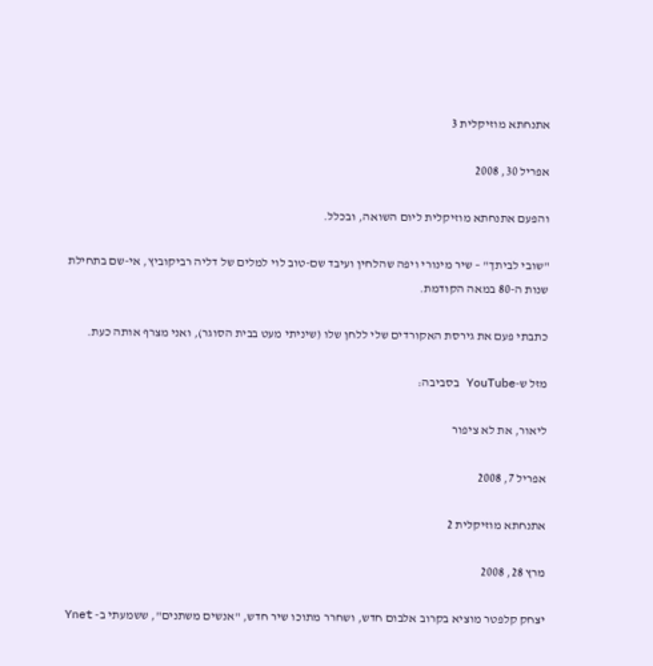אתנחתא מוזיקלית 3

אפריל 30, 2008

והפעם אתנחתא מוזיקלית ליום השואה, ובכלל.

"שובי לביתך" – שיר מינורי ויפה שהלחין ועיבד שם-טוב לוי למלים של דליה רביקוביץ, אי-שם בתחילת שנות ה-80 במאה הקודמת.

כתבתי פעם את גירסת האקורדים שלי ללחן שלו (שיניתי מעט בבית הסוגר), ואני מצרף אותה כעת.

מזל ש-YouTube בסביבה:

ליאור, את לא ציפור

אפריל 7, 2008

אתנחתא מוזיקלית 2

מרץ 28, 2008

יצחק קלפטר מוציא בקרוב אלבום חדש, ושחרר מתוכו שיר חדש, "אנשים משתנים", ששמעתי ב- Ynet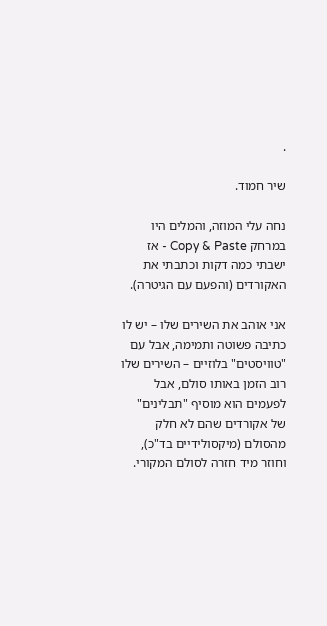.

שיר חמוד.

נחה עלי המוזה, והמלים היו במרחק Copy & Paste - אז ישבתי כמה דקות וכתבתי את האקורדים (והפעם עם הגיטרה).

אני אוהב את השירים שלו – יש לו כתיבה פשוטה ותמימה, אבל עם "טוויסטים" בלוזיים – השירים שלו רוב הזמן באותו סולם, אבל לפעמים הוא מוסיף "תבלינים" של אקורדים שהם לא חלק מהסולם (מיקסולידיים בד"כ), וחוזר מיד חזרה לסולם המקורי.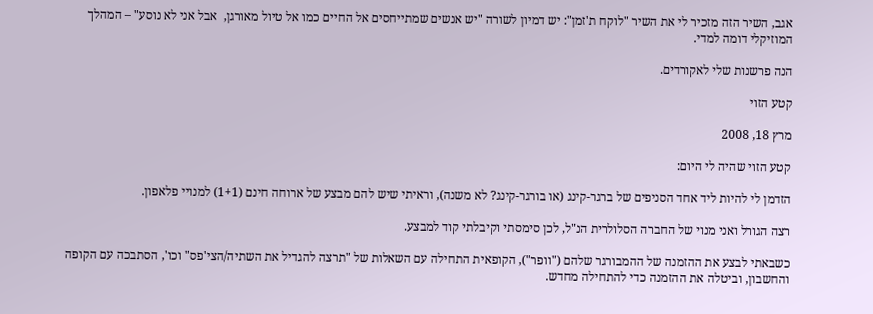אגב, השיר הזה מזכיר לי את השיר "לוקח ת'זמן": יש דמיון לשורה "יש אנשים שמתייחסים אל החיים כמו אל טיול מאורגן,  אבל אני לא נוסע" – המהלך המוזיקלי דומה למדי.

הנה פרשנות שלי לאקורדים.

קטע הזוי

מרץ 18, 2008

קטע הזוי שהיה לי היום:

הזדמן לי להיות ליד אחד הסניפים של ברגר-קינג (או בורגר-קינג? לא משנה), וראיתי שיש להם מבצע של ארוחה חינם (1+1) למנויי פלאפון.

רצה הגורל ואני מנוי של החברה הסלולרית הנ"ל, לכן סימסתי וקיבלתי קוד למבצע.

כשבאתי לבצע את ההזמנה של ההמבורגר שלהם ("וופר"), הקופאית התחילה עם השאלות של "תרצה להגדיל את השתיה/הצי'פס" וכו', הסתבכה עם הקופה והחשבון, וביטלה את ההזמנה כדי להתחילה מחדש.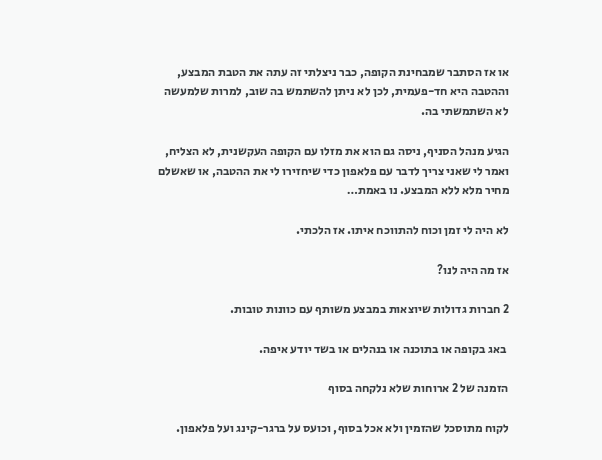או אז הסתבר שמבחינת הקופה, כבר ניצלתי זה עתה את הטבת המבצע, וההטבה היא חד-פעמית, לכן לא ניתן להשתמש בה שוב, למרות שלמעשה לא השתמשתי בה.

הגיע מנהל הסניף, ניסה גם הוא את מזלו עם הקופה העקשנית, לא הצליח, ואמר לי שאני צריך לדבר עם פלאפון כדי שיחזירו לי את ההטבה, או שאשלם מחיר מלא ללא המבצע. נו באמת…

לא היה לי זמן וכוח להתווכח איתו. אז הלכתי.

אז מה היה לנו?

2 חברות גדולות שיוצאות במבצע משותף עם כוונות טובות.

 באג בקופה או בתוכנה או בנהלים או בשד יודע איפה.

הזמנה של 2 ארוחות שלא נלקחה בסוף

לקוח מתוסכל שהזמין ולא אכל בסוף, וכועס על ברגר-קינג ועל פלאפון.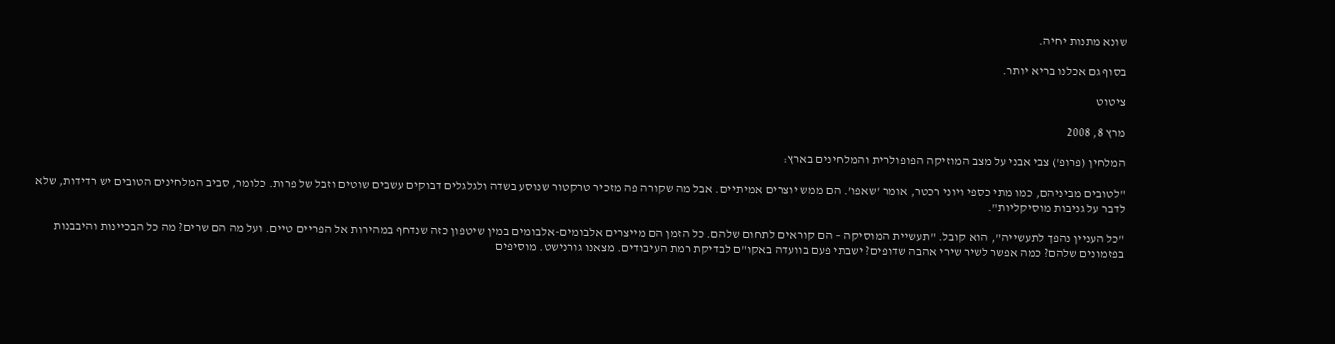שונא מתנות יחיה.

בסוף גם אכלנו בריא יותר.

ציטוט

מרץ 8, 2008

המלחין (פרופ') צבי אבני על מצב המוזיקה הפופולרית והמלחינים בארץ:

"לטובים מביניהם, כמו מתי כספי ויוני רכטר, אומר 'שאפו'. הם ממש יוצרים אמיתיים. אבל מה שקורה פה מזכיר טרקטור שנוסע בשדה ולגלגלים דבוקים עשבים שוטים וזבל של פרות. כלומר, סביב המלחינים הטובים יש רדידות, שלא לדבר על גניבות מוסיקליות".

"כל העניין נהפך לתעשייה", הוא קובל. "תעשיית המוסיקה – הם קוראים לתחום שלהם. כל הזמן הם מייצרים אלבומים-אלבומים במין שיטפון כזה שנדחף במהירות אל הפריים טיים. ועל מה הם שרים? מה כל הבכיינות והיבבנות בפזמונים שלהם? כמה אפשר לשיר שירי אהבה שדופים? ישבתי פעם בוועדה באקו"ם לבדיקת רמת העיבודים. מצאנו גורנישט. מוסיפים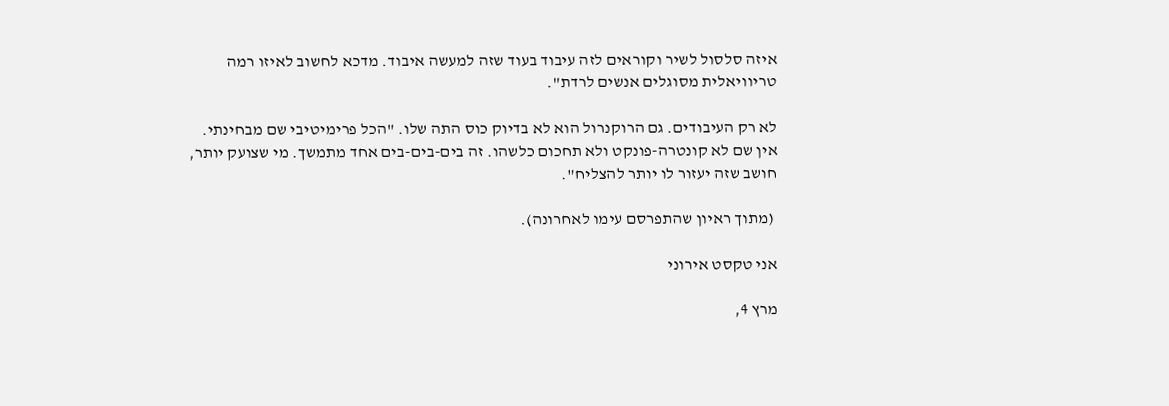איזה סלסול לשיר וקוראים לזה עיבוד בעוד שזה למעשה איבוד. מדכא לחשוב לאיזו רמה טריוויאלית מסוגלים אנשים לרדת".

לא רק העיבודים. גם הרוקנרול הוא לא בדיוק כוס התה שלו. "הכל פרימיטיבי שם מבחינתי. אין שם לא קונטרה-פונקט ולא תחכום כלשהו. זה בים-בים-בים אחד מתמשך. מי שצועק יותר, חושב שזה יעזור לו יותר להצליח".

 (מתוך ראיון שהתפרסם עימו לאחרונה).

אני טקסט אירוני

מרץ 4,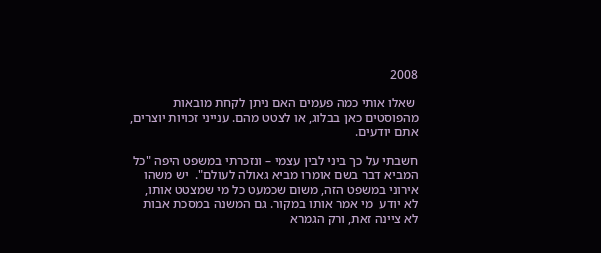2008

 שאלו אותי כמה פעמים האם ניתן לקחת מובאות מהפוסטים כאן בבלוג, או לצטט מהם. ענייני זכויות יוצרים, אתם יודעים.

חשבתי על כך ביני לבין עצמי – ונזכרתי במשפט היפה "כל המביא דבר בשם אומרו מביא גאולה לעולם".  יש משהו אירוני במשפט הזה, משום שכמעט כל מי שמצטט אותו, לא יודע  מי אמר אותו במקור. גם המשנה במסכת אבות לא ציינה זאת, ורק הגמרא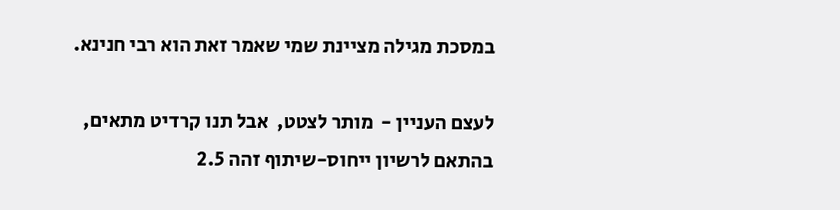במסכת מגילה מציינת שמי שאמר זאת הוא רבי חנינא.

לעצם העניין -  מותר לצטט,  אבל תנו קרדיט מתאים, בהתאם לרשיון ייחוס-שיתוף זהה 2.5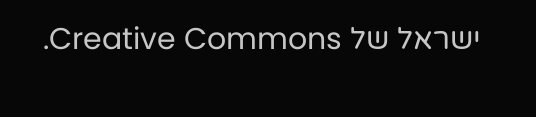ישראל של Creative Commons.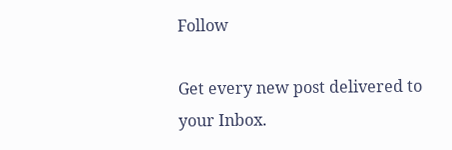Follow

Get every new post delivered to your Inbox.